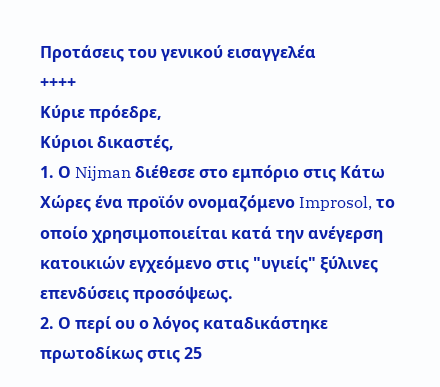Προτάσεις του γενικού εισαγγελέα
++++
Κύριε πρόεδρε,
Κύριοι δικαστές,
1. Ο Nijman διέθεσε στο εμπόριο στις Κάτω Χώρες ένα προϊόν ονομαζόμενο Improsol, το οποίο χρησιμοποιείται κατά την ανέγερση κατοικιών εγχεόμενο στις "υγιείς" ξύλινες επενδύσεις προσόψεως.
2. Ο περί ου ο λόγος καταδικάστηκε πρωτοδίκως στις 25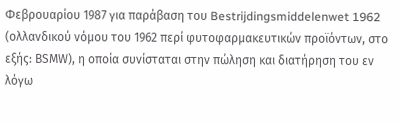Φεβρουαρίου 1987 για παράβαση του Bestrijdingsmiddelenwet 1962 (ολλανδικού νόμου του 1962 περί φυτοφαρμακευτικών προϊόντων, στο εξής: ΒSΜW), η οποία συνίσταται στην πώληση και διατήρηση του εν λόγω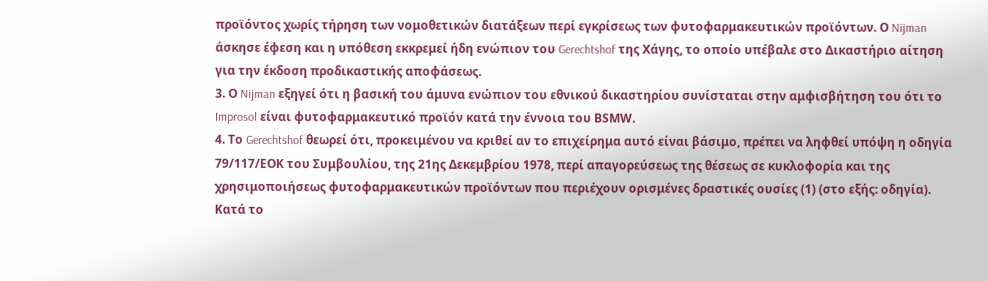προϊόντος χωρίς τήρηση των νομοθετικών διατάξεων περί εγκρίσεως των φυτοφαρμακευτικών προϊόντων. Ο Nijman άσκησε έφεση και η υπόθεση εκκρεμεί ήδη ενώπιον του Gerechtshof της Χάγης, το οποίο υπέβαλε στο Δικαστήριο αίτηση για την έκδοση προδικαστικής αποφάσεως.
3. Ο Nijman εξηγεί ότι η βασική του άμυνα ενώπιον του εθνικού δικαστηρίου συνίσταται στην αμφισβήτηση του ότι το Improsol είναι φυτοφαρμακευτικό προϊόν κατά την έννοια του ΒSΜW.
4. Το Gerechtshof θεωρεί ότι, προκειμένου να κριθεί αν το επιχείρημα αυτό είναι βάσιμο, πρέπει να ληφθεί υπόψη η οδηγία 79/117/ΕΟΚ του Συμβουλίου, της 21ης Δεκεμβρίου 1978, περί απαγορεύσεως της θέσεως σε κυκλοφορία και της χρησιμοποιήσεως φυτοφαρμακευτικών προϊόντων που περιέχουν ορισμένες δραστικές ουσίες (1) (στο εξής: οδηγία). Κατά το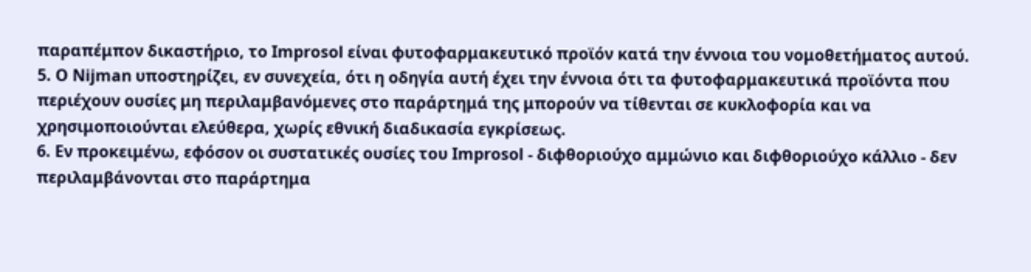παραπέμπον δικαστήριο, το Improsol είναι φυτοφαρμακευτικό προϊόν κατά την έννοια του νομοθετήματος αυτού.
5. Ο Nijman υποστηρίζει, εν συνεχεία, ότι η οδηγία αυτή έχει την έννοια ότι τα φυτοφαρμακευτικά προϊόντα που περιέχουν ουσίες μη περιλαμβανόμενες στο παράρτημά της μπορούν να τίθενται σε κυκλοφορία και να χρησιμοποιούνται ελεύθερα, χωρίς εθνική διαδικασία εγκρίσεως.
6. Εν προκειμένω, εφόσον οι συστατικές ουσίες του Improsol - διφθοριούχο αμμώνιο και διφθοριούχο κάλλιο - δεν περιλαμβάνονται στο παράρτημα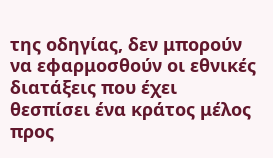της οδηγίας, δεν μπορούν να εφαρμοσθούν οι εθνικές διατάξεις που έχει θεσπίσει ένα κράτος μέλος προς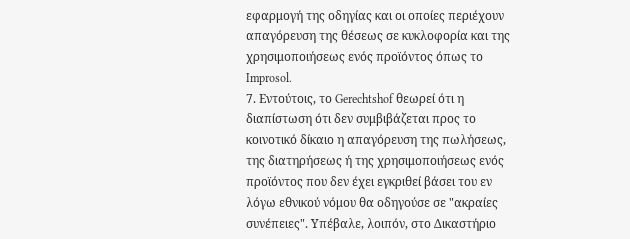εφαρμογή της οδηγίας και οι οποίες περιέχουν απαγόρευση της θέσεως σε κυκλοφορία και της χρησιμοποιήσεως ενός προϊόντος όπως το Improsol.
7. Εντούτοις, το Gerechtshof θεωρεί ότι η διαπίστωση ότι δεν συμβιβάζεται προς το κοινοτικό δίκαιο η απαγόρευση της πωλήσεως, της διατηρήσεως ή της χρησιμοποιήσεως ενός προϊόντος που δεν έχει εγκριθεί βάσει του εν λόγω εθνικού νόμου θα οδηγούσε σε "ακραίες συνέπειες". Υπέβαλε, λοιπόν, στο Δικαστήριο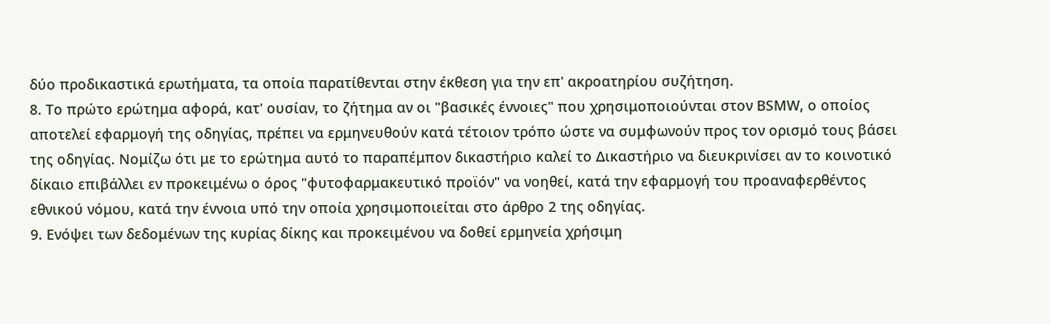δύο προδικαστικά ερωτήματα, τα οποία παρατίθενται στην έκθεση για την επ' ακροατηρίου συζήτηση.
8. Το πρώτο ερώτημα αφορά, κατ' ουσίαν, το ζήτημα αν οι "βασικές έννοιες" που χρησιμοποιούνται στον ΒSΜW, ο οποίος αποτελεί εφαρμογή της οδηγίας, πρέπει να ερμηνευθούν κατά τέτοιον τρόπο ώστε να συμφωνούν προς τον ορισμό τους βάσει της οδηγίας. Νομίζω ότι με το ερώτημα αυτό το παραπέμπον δικαστήριο καλεί το Δικαστήριο να διευκρινίσει αν το κοινοτικό δίκαιο επιβάλλει εν προκειμένω ο όρος "φυτοφαρμακευτικό προϊόν" να νοηθεί, κατά την εφαρμογή του προαναφερθέντος εθνικού νόμου, κατά την έννοια υπό την οποία χρησιμοποιείται στο άρθρο 2 της οδηγίας.
9. Ενόψει των δεδομένων της κυρίας δίκης και προκειμένου να δοθεί ερμηνεία χρήσιμη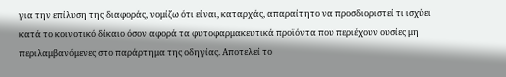για την επίλυση της διαφοράς, νομίζω ότι είναι, καταρχάς, απαραίτητο να προσδιοριστεί τι ισχύει κατά το κοινοτικό δίκαιο όσον αφορά τα φυτοφαρμακευτικά προϊόντα που περιέχουν ουσίες μη περιλαμβανόμενες στο παράρτημα της οδηγίας. Αποτελεί το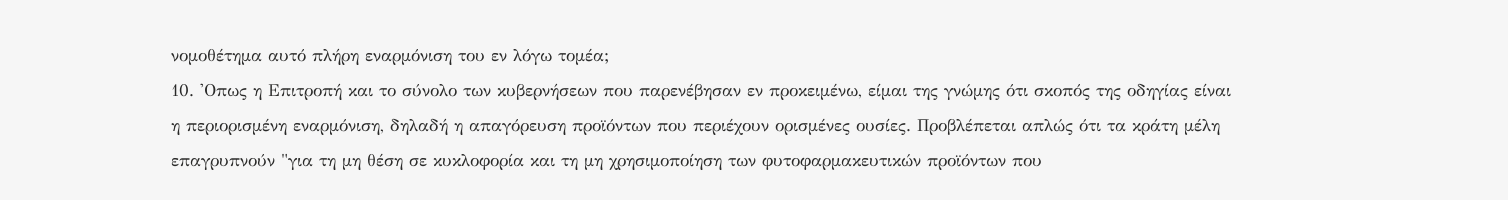νομοθέτημα αυτό πλήρη εναρμόνιση του εν λόγω τομέα;
10. 'Οπως η Επιτροπή και το σύνολο των κυβερνήσεων που παρενέβησαν εν προκειμένω, είμαι της γνώμης ότι σκοπός της οδηγίας είναι η περιορισμένη εναρμόνιση, δηλαδή η απαγόρευση προϊόντων που περιέχουν ορισμένες ουσίες. Προβλέπεται απλώς ότι τα κράτη μέλη επαγρυπνούν "για τη μη θέση σε κυκλοφορία και τη μη χρησιμοποίηση των φυτοφαρμακευτικών προϊόντων που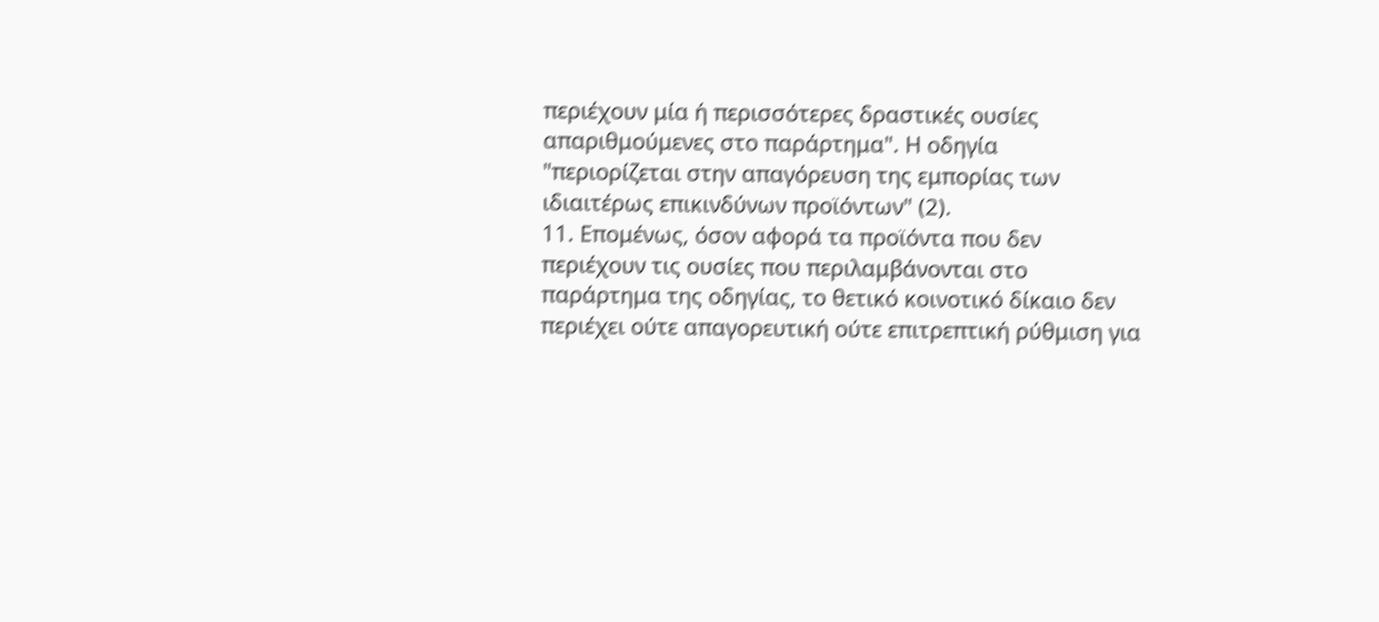περιέχουν μία ή περισσότερες δραστικές ουσίες απαριθμούμενες στο παράρτημα". Η οδηγία
"περιορίζεται στην απαγόρευση της εμπορίας των ιδιαιτέρως επικινδύνων προϊόντων" (2).
11. Επομένως, όσον αφορά τα προϊόντα που δεν περιέχουν τις ουσίες που περιλαμβάνονται στο παράρτημα της οδηγίας, το θετικό κοινοτικό δίκαιο δεν περιέχει ούτε απαγορευτική ούτε επιτρεπτική ρύθμιση για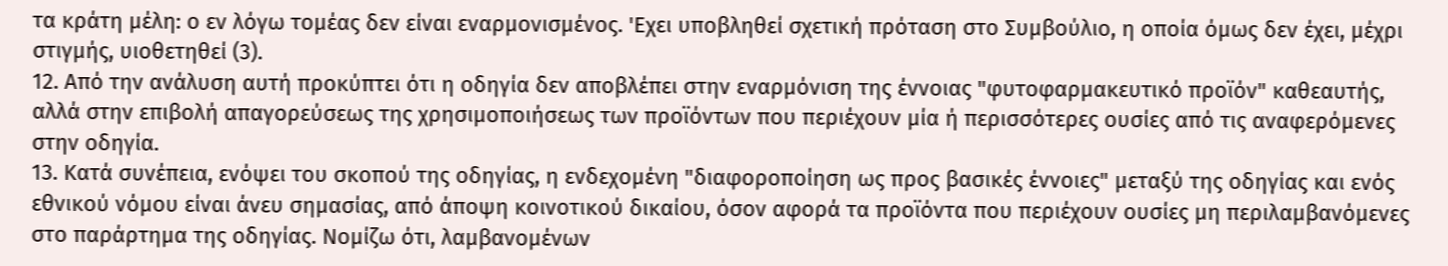τα κράτη μέλη: ο εν λόγω τομέας δεν είναι εναρμονισμένος. 'Εχει υποβληθεί σχετική πρόταση στο Συμβούλιο, η οποία όμως δεν έχει, μέχρι στιγμής, υιοθετηθεί (3).
12. Από την ανάλυση αυτή προκύπτει ότι η οδηγία δεν αποβλέπει στην εναρμόνιση της έννοιας "φυτοφαρμακευτικό προϊόν" καθεαυτής, αλλά στην επιβολή απαγορεύσεως της χρησιμοποιήσεως των προϊόντων που περιέχουν μία ή περισσότερες ουσίες από τις αναφερόμενες στην οδηγία.
13. Κατά συνέπεια, ενόψει του σκοπού της οδηγίας, η ενδεχομένη "διαφοροποίηση ως προς βασικές έννοιες" μεταξύ της οδηγίας και ενός εθνικού νόμου είναι άνευ σημασίας, από άποψη κοινοτικού δικαίου, όσον αφορά τα προϊόντα που περιέχουν ουσίες μη περιλαμβανόμενες στο παράρτημα της οδηγίας. Νομίζω ότι, λαμβανομένων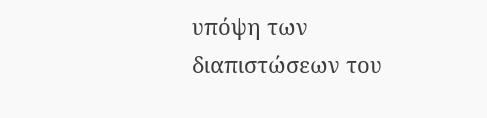υπόψη των διαπιστώσεων του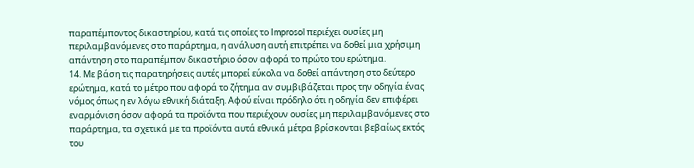παραπέμποντος δικαστηρίου, κατά τις οποίες το Improsol περιέχει ουσίες μη περιλαμβανόμενες στο παράρτημα, η ανάλυση αυτή επιτρέπει να δοθεί μια χρήσιμη απάντηση στο παραπέμπον δικαστήριο όσον αφορά το πρώτο του ερώτημα.
14. Με βάση τις παρατηρήσεις αυτές μπορεί εύκολα να δοθεί απάντηση στο δεύτερο ερώτημα, κατά το μέτρο που αφορά το ζήτημα αν συμβιβάζεται προς την οδηγία ένας νόμος όπως η εν λόγω εθνική διάταξη. Αφού είναι πρόδηλο ότι η οδηγία δεν επιφέρει εναρμόνιση όσον αφορά τα προϊόντα που περιέχουν ουσίες μη περιλαμβανόμενες στο παράρτημα, τα σχετικά με τα προϊόντα αυτά εθνικά μέτρα βρίσκονται βεβαίως εκτός του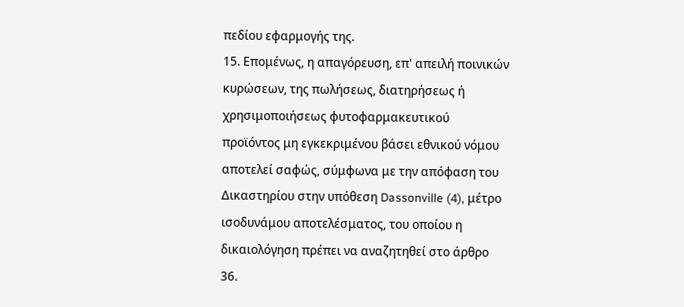πεδίου εφαρμογής της.
15. Επομένως, η απαγόρευση, επ' απειλή ποινικών κυρώσεων, της πωλήσεως, διατηρήσεως ή χρησιμοποιήσεως φυτοφαρμακευτικού προϊόντος μη εγκεκριμένου βάσει εθνικού νόμου αποτελεί σαφώς, σύμφωνα με την απόφαση του Δικαστηρίου στην υπόθεση Dassonville (4), μέτρο ισοδυνάμου αποτελέσματος, του οποίου η δικαιολόγηση πρέπει να αναζητηθεί στο άρθρο 36.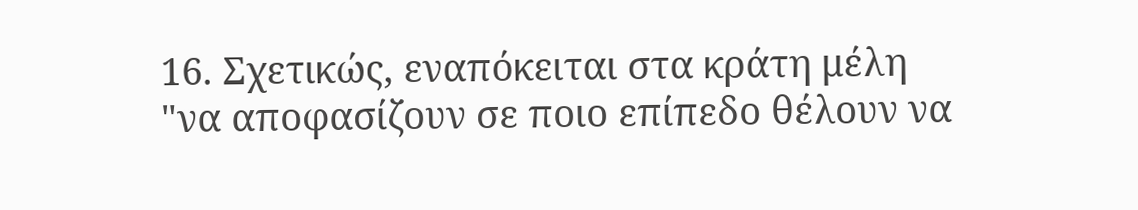16. Σχετικώς, εναπόκειται στα κράτη μέλη
"να αποφασίζουν σε ποιο επίπεδο θέλουν να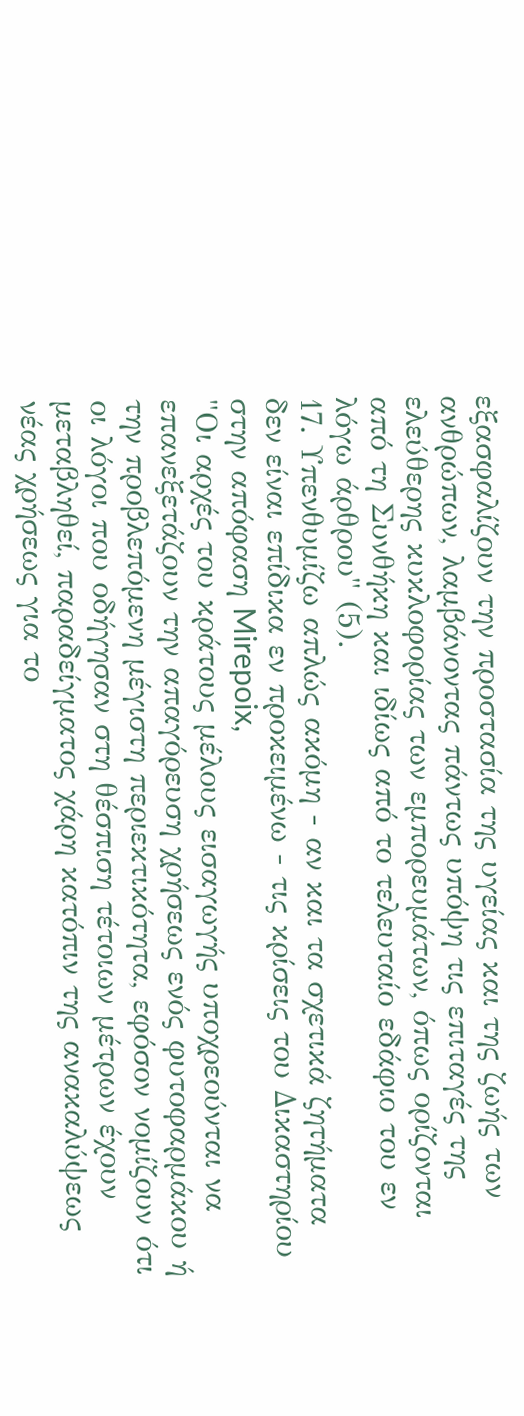εξασφαλίζουν την προστασία της υγείας και της ζωής των ανθρώπων, λαμβάνοντας πάντως υπόψη τις επιταγές της ελεύθερης κυκλοφορίας των εμπορευμάτων, όπως ορίζονται από τη Συνθήκη και ιδίως από το τελευταίο εδάφιο του εν λόγω άρθρου" (5).
17. Υπενθυμίζω απλώς ακόμη - αν και τα σχετικά ζητήματα δεν είναι επίδικα εν προκειμένω - τις κρίσεις του Δικαστηρίου στην απόφαση Mirepoix,
"Οι αρχές του κράτους μέλους εισαγωγής υποχρεούνται να επανεξετάζουν την απαγόρευση χρήσεως ενός φυτοφαρμάκου ή την προβλεπόμενη μέγιστη περιεκτικότητα, εφόσον νομίζουν ότι οι λόγοι που οδήγησαν στη θέσπιση τέτοιων μέτρων έχουν μεταβληθεί, παραδείγματος χάρη κατόπιν της ανακαλύψεως νέας χρήσεως για το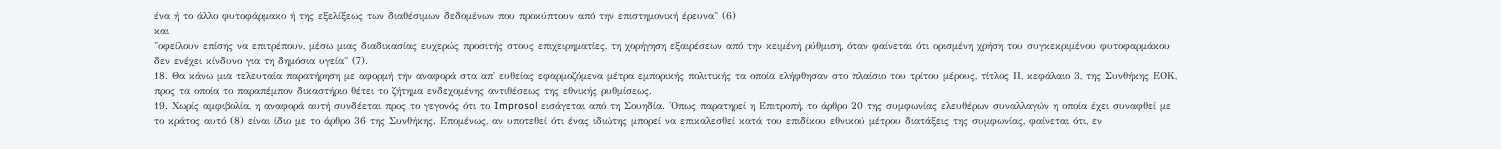ένα ή το άλλο φυτοφάρμακο ή της εξελίξεως των διαθέσιμων δεδομένων που προκύπτουν από την επιστημονική έρευνα" (6)
και
"οφείλουν επίσης να επιτρέπουν, μέσω μιας διαδικασίας ευχερώς προσιτής στους επιχειρηματίες, τη χορήγηση εξαιρέσεων από την κειμένη ρύθμιση, όταν φαίνεται ότι ορισμένη χρήση του συγκεκριμένου φυτοφαρμάκου δεν ενέχει κίνδυνο για τη δημόσια υγεία" (7).
18. Θα κάνω μια τελευταία παρατήρηση με αφορμή την αναφορά στα απ' ευθείας εφαρμοζόμενα μέτρα εμπορικής πολιτικής τα οποία ελήφθησαν στο πλαίσιο του τρίτου μέρους, τίτλος ΙΙ, κεφάλαιο 3, της Συνθήκης ΕΟΚ, προς τα οποία το παραπέμπον δικαστήριο θέτει το ζήτημα ενδεχομένης αντιθέσεως της εθνικής ρυθμίσεως.
19. Χωρίς αμφιβολία, η αναφορά αυτή συνδέεται προς το γεγονός ότι το Improsol εισάγεται από τη Σουηδία. 'Οπως παρατηρεί η Επιτροπή, το άρθρο 20 της συμφωνίας ελευθέρων συναλλαγών η οποία έχει συναφθεί με το κράτος αυτό (8) είναι ίδιο με το άρθρο 36 της Συνθήκης. Επομένως, αν υποτεθεί ότι ένας ιδιώτης μπορεί να επικαλεσθεί κατά του επιδίκου εθνικού μέτρου διατάξεις της συμφωνίας, φαίνεται ότι, εν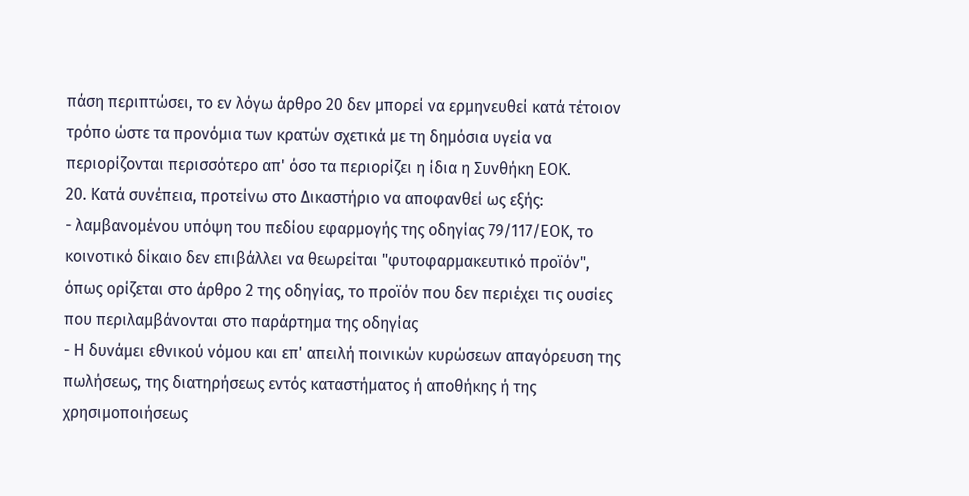πάση περιπτώσει, το εν λόγω άρθρο 20 δεν μπορεί να ερμηνευθεί κατά τέτοιον τρόπο ώστε τα προνόμια των κρατών σχετικά με τη δημόσια υγεία να περιορίζονται περισσότερο απ' όσο τα περιορίζει η ίδια η Συνθήκη ΕΟΚ.
20. Κατά συνέπεια, προτείνω στο Δικαστήριο να αποφανθεί ως εξής:
- λαμβανομένου υπόψη του πεδίου εφαρμογής της οδηγίας 79/117/ΕΟΚ, το κοινοτικό δίκαιο δεν επιβάλλει να θεωρείται "φυτοφαρμακευτικό προϊόν", όπως ορίζεται στο άρθρο 2 της οδηγίας, το προϊόν που δεν περιέχει τις ουσίες που περιλαμβάνονται στο παράρτημα της οδηγίας
- Η δυνάμει εθνικού νόμου και επ' απειλή ποινικών κυρώσεων απαγόρευση της πωλήσεως, της διατηρήσεως εντός καταστήματος ή αποθήκης ή της χρησιμοποιήσεως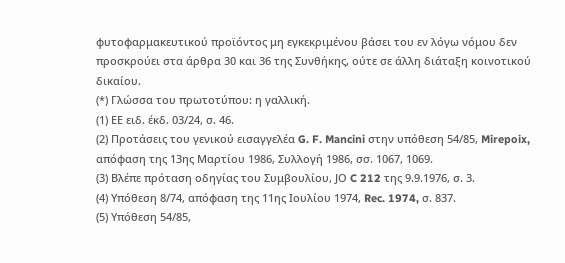φυτοφαρμακευτικού προϊόντος μη εγκεκριμένου βάσει του εν λόγω νόμου δεν προσκρούει στα άρθρα 30 και 36 της Συνθήκης, ούτε σε άλλη διάταξη κοινοτικού δικαίου.
(*) Γλώσσα του πρωτοτύπου: η γαλλική.
(1) ΕΕ ειδ. έκδ. 03/24, σ. 46.
(2) Προτάσεις του γενικού εισαγγελέα G. F. Mancini στην υπόθεση 54/85, Mirepoix, απόφαση της 13ης Μαρτίου 1986, Συλλογή 1986, σσ. 1067, 1069.
(3) Βλέπε πρόταση οδηγίας του Συμβουλίου, JΟ C 212 της 9.9.1976, σ. 3.
(4) Υπόθεση 8/74, απόφαση της 11ης Ιουλίου 1974, Rec. 1974, σ. 837.
(5) Υπόθεση 54/85,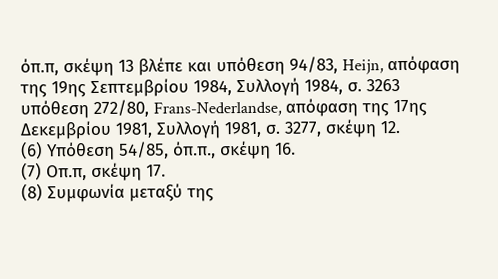όπ.π, σκέψη 13 βλέπε και υπόθεση 94/83, Heijn, απόφαση της 19ης Σεπτεμβρίου 1984, Συλλογή 1984, σ. 3263 υπόθεση 272/80, Frans-Nederlandse, απόφαση της 17ης Δεκεμβρίου 1981, Συλλογή 1981, σ. 3277, σκέψη 12.
(6) Υπόθεση 54/85, όπ.π., σκέψη 16.
(7) Οπ.π, σκέψη 17.
(8) Συμφωνία μεταξύ της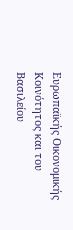Ευρωπαϊκής Οικονομικής Κοινότητος και του Βασιλείου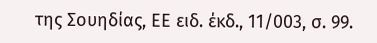της Σουηδίας, ΕΕ ειδ. έκδ., 11/003, σ. 99.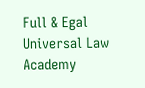Full & Egal Universal Law Academy